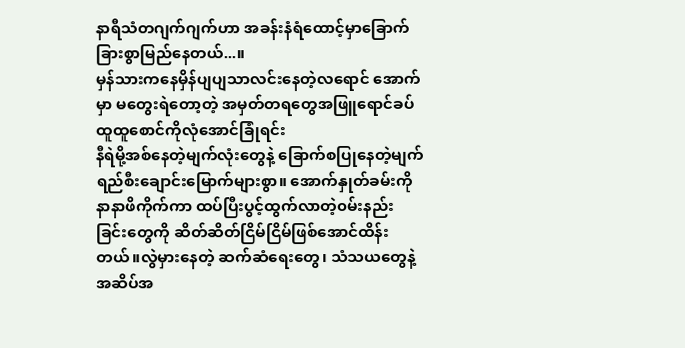နာရီသံတဂျက်ဂျက်ဟာ အခန်းနံရံထောင့်မှာခြောက်ခြားစွာမြည်နေတယ်...။
မှန်သားကနေမှိန်ပျပျသာလင်းနေတဲ့လရောင် အောက်မှာ မတွေးရဲတော့တဲ့ အမှတ်တရတွေအဖြူရောင်ခပ်ထူထူစောင်ကိုလုံအောင်ခြုံရင်း
နီရဲမို့အစ်နေတဲ့မျက်လုံးတွေနဲ့ ခြောက်စပြုနေတဲ့မျက်ရည်စီးချောင်းမြောက်များစွာ။ အောက်နှုတ်ခမ်းကိုနာနာဖိကိုက်ကာ ထပ်ပြီးပွင့်ထွက်လာတဲ့၀မ်းနည်းခြင်းတွေကို ဆိတ်ဆိတ်ငြိမ်ငြိမ်ဖြစ်အောင်ထိန်းတယ်။လွဲမှားနေတဲ့ ဆက်ဆံရေးတွေ၊ သံသယတွေနဲ့အဆိပ်အ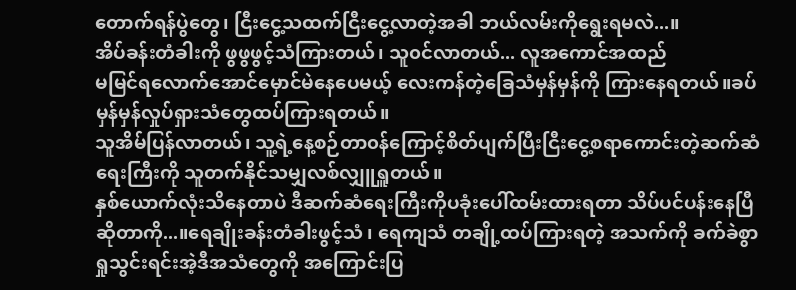တောက်ရန်ပွဲတွေ၊ ငြီးငွေ့သထက်ငြီးငွေ့လာတဲ့အခါ ဘယ်လမ်းကိုရွေးရမလဲ...။
အိပ်ခန်းတံခါးကို ဖွဖွဖွင့်သံကြားတယ်၊ သူ၀င်လာတယ်... လူအကောင်အထည်
မမြင်ရလောက်အောင်မှောင်မဲနေပေမယ့် လေးကန်တဲ့ခြေသံမှန်မှန်ကို ကြားနေရတယ်။ခပ်မှန်မှန်လှုပ်ရှားသံတွေထပ်ကြားရတယ်။
သူအိမ်ပြန်လာတယ်၊ သူ့ရဲ့နေ့စဉ်တာ၀န်ကြောင့်စိတ်ပျက်ပြီးငြီးငွေ့စရာကောင်းတဲ့ဆက်ဆံရေးကြီးကို သူတက်နိုင်သမျှလစ်လျှူရှူတယ်။
နှစ်ယောက်လုံးသိနေတာပဲ ဒီဆက်ဆံရေးကြီးကိုပခုံးပေါ်ထမ်းထားရတာ သိပ်ပင်ပန်းနေပြီဆိုတာကို...။ရေချိုးခန်းတံခါးဖွင့်သံ ၊ ရေကျသံ တချို့ထပ်ကြားရတဲ့ အသက်ကို ခက်ခဲစွာ ရှုသွင်းရင်းအဲ့ဒီအသံတွေကို အကြောင်းပြ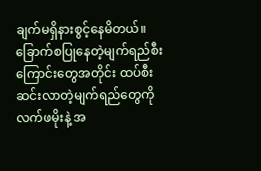ချက်မရှိနားစွင့်နေမိတယ်။ ခြောက်စပြုနေတဲ့မျက်ရည်စီးကြောင်းတွေအတိုင်း ထပ်စီးဆင်းလာတဲ့မျက်ရည်တွေကို လက်ဖမိုးနဲ့ အ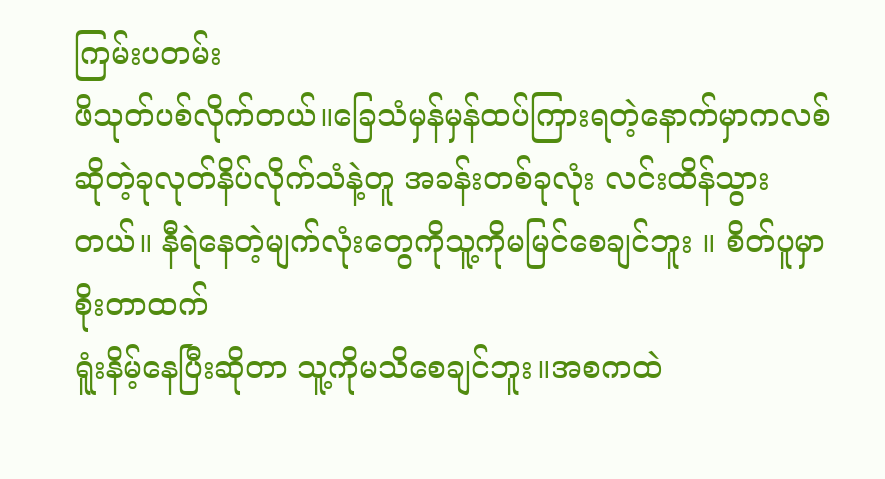ကြမ်းပတမ်း
ဖိသုတ်ပစ်လိုက်တယ်။ခြေသံမှန်မှန်ထပ်ကြားရတဲ့နောက်မှာကလစ်ဆိုတဲ့ခုလုတ်နိပ်လိုက်သံနဲ့တူ အခန်းတစ်ခုလုံး လင်းထိန်သွားတယ်။ နီရဲနေတဲ့မျက်လုံးတွေကိုသူ့ကိုမမြင်စေချင်ဘူး ။ စိတ်ပူမှာစိုးတာထက်
ရူံးနိမ့်နေပြီးဆိုတာ သူ့ကိုမသိစေချင်ဘူး။အစကထဲ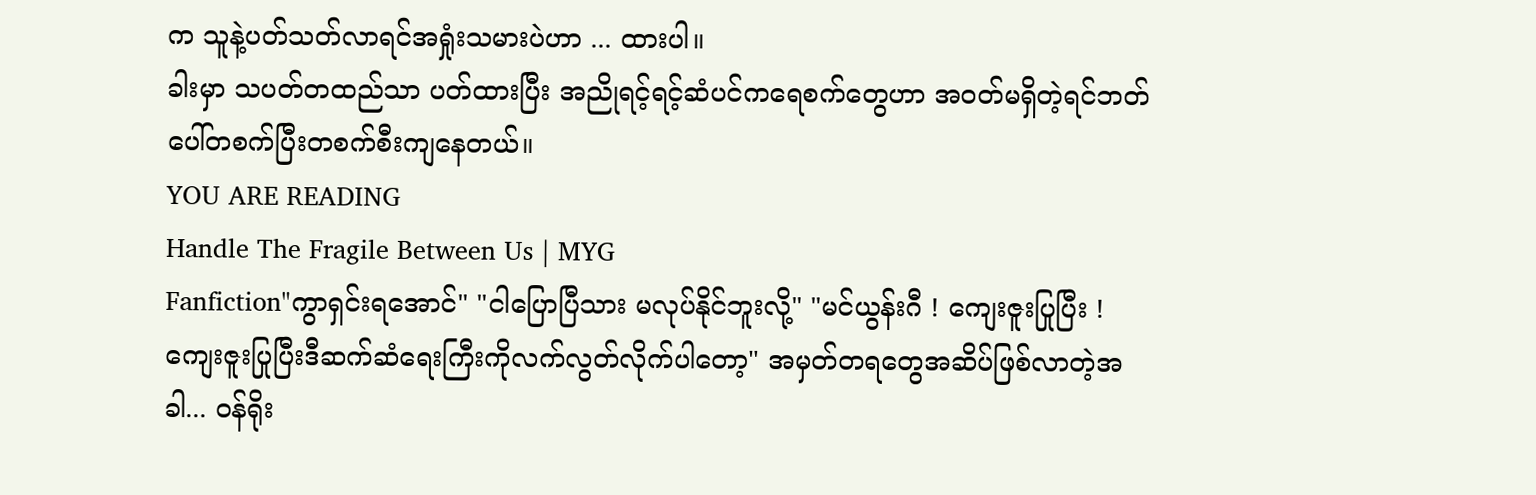က သူနဲ့ပတ်သတ်လာရင်အရှုံးသမားပဲဟာ ... ထားပါ။
ခါးမှာ သပတ်တထည်သာ ပတ်ထားပြီး အညိုရင့်ရင့်ဆံပင်ကရေစက်တွေဟာ အ၀တ်မရှိတဲ့ရင်ဘတ်ပေါ်တစက်ပြီးတစက်စီးကျနေတယ်။
YOU ARE READING
Handle The Fragile Between Us | MYG
Fanfiction"ကွာရှင်းရအောင်" "ငါပြောပြီသား မလုပ်နိုင်ဘူးလို့" "မင်ယွန်းဂီ ! ကျေးဇူးပြုပြီး ! ကျေးဇူးပြုပြီးဒီဆက်ဆံရေးကြီးကိုလက်လွတ်လိုက်ပါတော့" အမှတ်တရတွေအဆိပ်ဖြစ်လာတဲ့အခါ... ၀န်ရိုး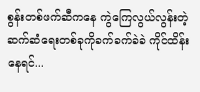စွန်းတစ်ဖက်ဆီကနေ ကွဲကြေလွယ်လွန်းတဲ့ ဆက်ဆံရေးတစ်ခုကိုခက်ခက်ခဲခဲ ကိုင်ထိန်းနေရင်...